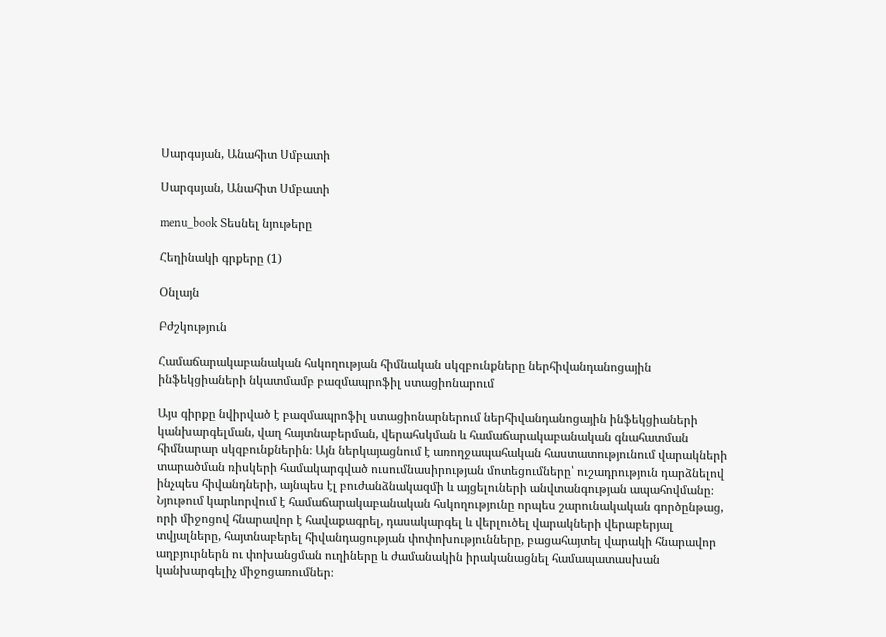Սարգսյան, Անահիտ Սմբատի

Սարգսյան, Անահիտ Սմբատի

menu_book Տեսնել նյութերը

Հեղինակի գրքերը (1)

Օնլայն

Բժշկություն

Համաճարակաբանական հսկողության հիմնական սկզբունքները ներհիվանդանոցային ինֆեկցիաների նկատմամբ բազմապրոֆիլ ստացիոնարում

Այս գիրքը նվիրված է բազմապրոֆիլ ստացիոնարներում ներհիվանդանոցային ինֆեկցիաների կանխարգելման, վաղ հայտնաբերման, վերահսկման և համաճարակաբանական գնահատման հիմնարար սկզբունքներին։ Այն ներկայացնում է առողջապահական հաստատությունում վարակների տարածման ռիսկերի համակարգված ուսումնասիրության մոտեցումները՝ ուշադրություն դարձնելով ինչպես հիվանդների, այնպես էլ բուժանձնակազմի և այցելուների անվտանգության ապահովմանը։ Նյութում կարևորվում է համաճարակաբանական հսկողությունը որպես շարունակական գործընթաց, որի միջոցով հնարավոր է հավաքագրել, դասակարգել և վերլուծել վարակների վերաբերյալ տվյալները, հայտնաբերել հիվանդացության փոփոխությունները, բացահայտել վարակի հնարավոր աղբյուրներն ու փոխանցման ուղիները և ժամանակին իրականացնել համապատասխան կանխարգելիչ միջոցառումներ։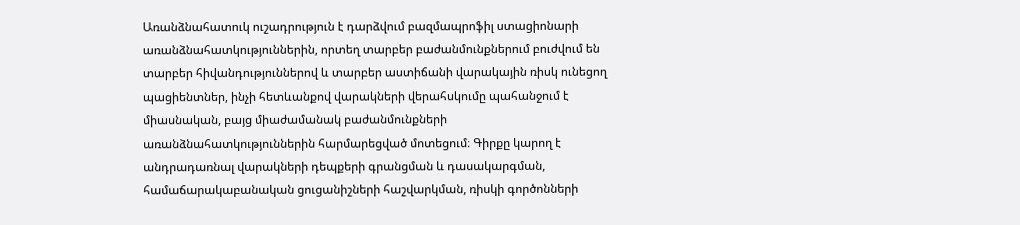Առանձնահատուկ ուշադրություն է դարձվում բազմապրոֆիլ ստացիոնարի առանձնահատկություններին, որտեղ տարբեր բաժանմունքներում բուժվում են տարբեր հիվանդություններով և տարբեր աստիճանի վարակային ռիսկ ունեցող պացիենտներ, ինչի հետևանքով վարակների վերահսկումը պահանջում է միասնական, բայց միաժամանակ բաժանմունքների առանձնահատկություններին հարմարեցված մոտեցում։ Գիրքը կարող է անդրադառնալ վարակների դեպքերի գրանցման և դասակարգման, համաճարակաբանական ցուցանիշների հաշվարկման, ռիսկի գործոնների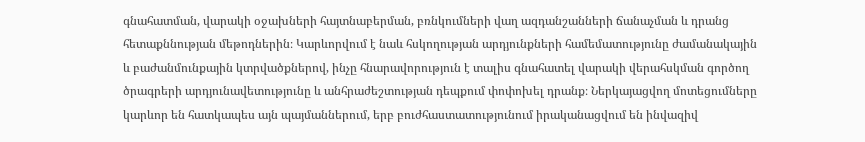գնահատման, վարակի օջախների հայտնաբերման, բռնկումների վաղ ազդանշանների ճանաչման և դրանց հետաքննության մեթոդներին։ Կարևորվում է նաև հսկողության արդյունքների համեմատությունը ժամանակային և բաժանմունքային կտրվածքներով, ինչը հնարավորություն է տալիս գնահատել վարակի վերահսկման գործող ծրագրերի արդյունավետությունը և անհրաժեշտության դեպքում փոփոխել դրանք։ Ներկայացվող մոտեցումները կարևոր են հատկապես այն պայմաններում, երբ բուժհաստատությունում իրականացվում են ինվազիվ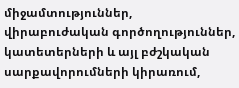միջամտություններ, վիրաբուժական գործողություններ, կատետերների և այլ բժշկական սարքավորումների կիրառում,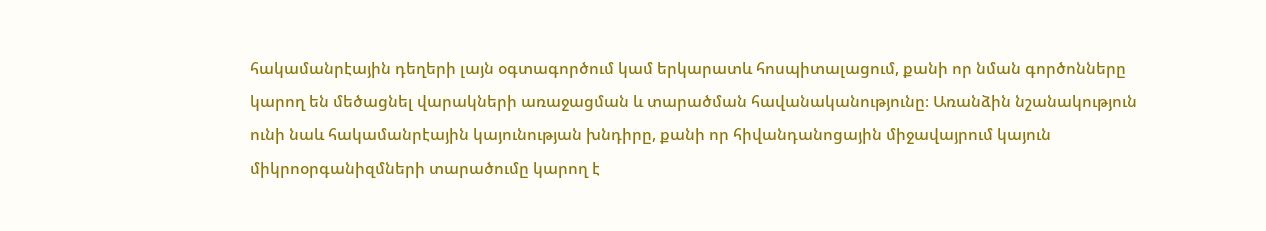հակամանրէային դեղերի լայն օգտագործում կամ երկարատև հոսպիտալացում, քանի որ նման գործոնները կարող են մեծացնել վարակների առաջացման և տարածման հավանականությունը։ Առանձին նշանակություն ունի նաև հակամանրէային կայունության խնդիրը, քանի որ հիվանդանոցային միջավայրում կայուն միկրոօրգանիզմների տարածումը կարող է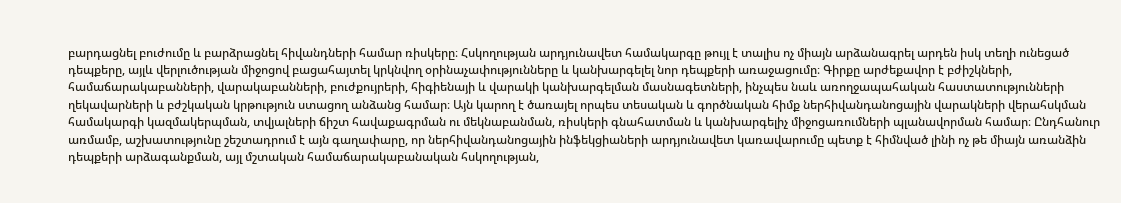բարդացնել բուժումը և բարձրացնել հիվանդների համար ռիսկերը։ Հսկողության արդյունավետ համակարգը թույլ է տալիս ոչ միայն արձանագրել արդեն իսկ տեղի ունեցած դեպքերը, այլև վերլուծության միջոցով բացահայտել կրկնվող օրինաչափությունները և կանխարգելել նոր դեպքերի առաջացումը։ Գիրքը արժեքավոր է բժիշկների, համաճարակաբանների, վարակաբանների, բուժքույրերի, հիգիենայի և վարակի կանխարգելման մասնագետների, ինչպես նաև առողջապահական հաստատությունների ղեկավարների և բժշկական կրթություն ստացող անձանց համար։ Այն կարող է ծառայել որպես տեսական և գործնական հիմք ներհիվանդանոցային վարակների վերահսկման համակարգի կազմակերպման, տվյալների ճիշտ հավաքագրման ու մեկնաբանման, ռիսկերի գնահատման և կանխարգելիչ միջոցառումների պլանավորման համար։ Ընդհանուր առմամբ, աշխատությունը շեշտադրում է այն գաղափարը, որ ներհիվանդանոցային ինֆեկցիաների արդյունավետ կառավարումը պետք է հիմնված լինի ոչ թե միայն առանձին դեպքերի արձագանքման, այլ մշտական համաճարակաբանական հսկողության,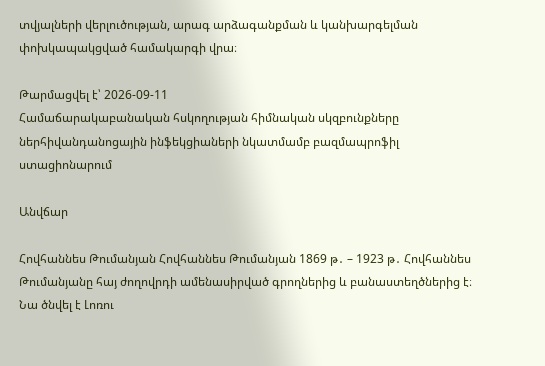տվյալների վերլուծության, արագ արձագանքման և կանխարգելման փոխկապակցված համակարգի վրա։

Թարմացվել է՝ 2026-09-11
Համաճարակաբանական հսկողության հիմնական սկզբունքները ներհիվանդանոցային ինֆեկցիաների նկատմամբ բազմապրոֆիլ ստացիոնարում

Անվճար

Հովհաննես Թումանյան Հովհաննես Թումանյան 1869 թ․ – 1923 թ․ Հովհաննես Թումանյանը հայ ժողովրդի ամենասիրված գրողներից և բանաստեղծներից է։ Նա ծնվել է Լոռու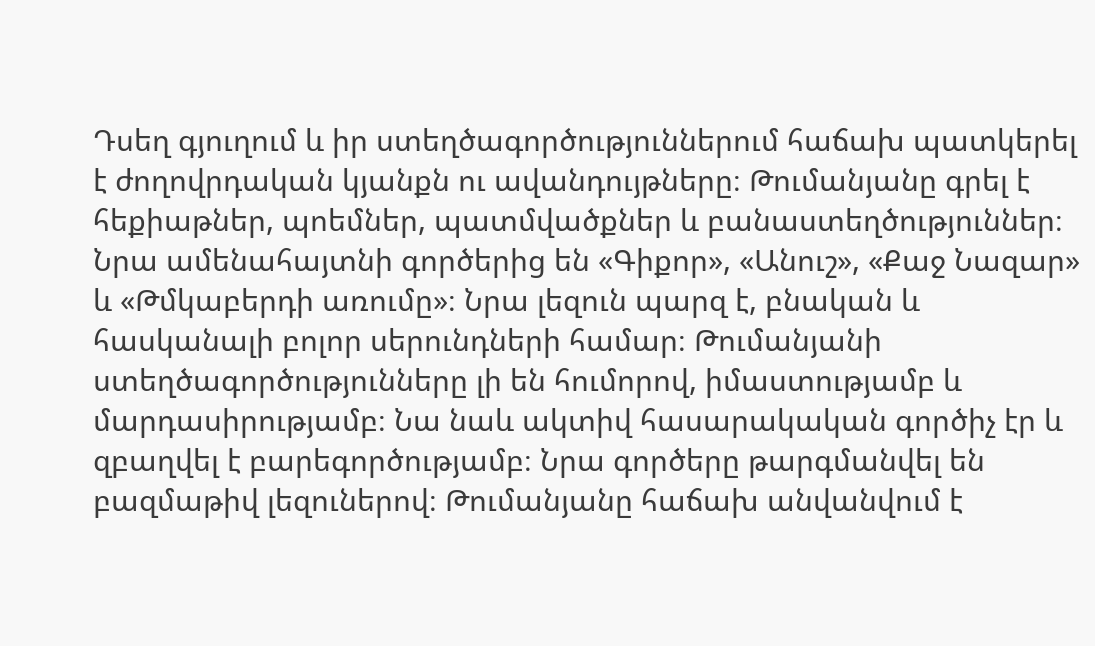Դսեղ գյուղում և իր ստեղծագործություններում հաճախ պատկերել է ժողովրդական կյանքն ու ավանդույթները։ Թումանյանը գրել է հեքիաթներ, պոեմներ, պատմվածքներ և բանաստեղծություններ։ Նրա ամենահայտնի գործերից են «Գիքոր», «Անուշ», «Քաջ Նազար» և «Թմկաբերդի առումը»։ Նրա լեզուն պարզ է, բնական և հասկանալի բոլոր սերունդների համար։ Թումանյանի ստեղծագործությունները լի են հումորով, իմաստությամբ և մարդասիրությամբ։ Նա նաև ակտիվ հասարակական գործիչ էր և զբաղվել է բարեգործությամբ։ Նրա գործերը թարգմանվել են բազմաթիվ լեզուներով։ Թումանյանը հաճախ անվանվում է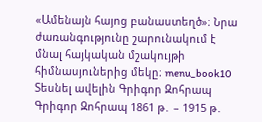«Ամենայն հայոց բանաստեղծ»։ Նրա ժառանգությունը շարունակում է մնալ հայկական մշակույթի հիմնասյուներից մեկը։ menu_book10 Տեսնել ավելին Գրիգոր Զոհրապ Գրիգոր Զոհրապ 1861 թ․ – 1915 թ․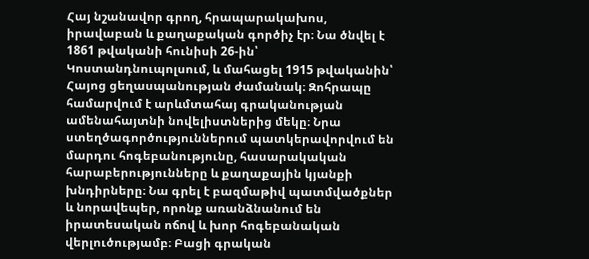Հայ նշանավոր գրող, հրապարակախոս, իրավաբան և քաղաքական գործիչ էր։ Նա ծնվել է 1861 թվականի հունիսի 26-ին՝ Կոստանդնուպոլսում, և մահացել 1915 թվականին՝ Հայոց ցեղասպանության ժամանակ։ Զոհրապը համարվում է արևմտահայ գրականության ամենահայտնի նովելիստներից մեկը։ Նրա ստեղծագործություններում պատկերավորվում են մարդու հոգեբանությունը, հասարակական հարաբերությունները և քաղաքային կյանքի խնդիրները։ Նա գրել է բազմաթիվ պատմվածքներ և նորավեպեր, որոնք առանձնանում են իրատեսական ոճով և խոր հոգեբանական վերլուծությամբ։ Բացի գրական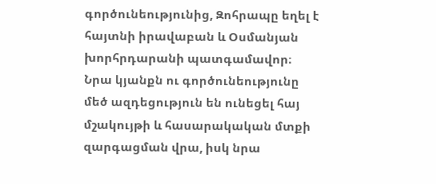գործունեությունից, Զոհրապը եղել է հայտնի իրավաբան և Օսմանյան խորհրդարանի պատգամավոր։ Նրա կյանքն ու գործունեությունը մեծ ազդեցություն են ունեցել հայ մշակույթի և հասարակական մտքի զարգացման վրա, իսկ նրա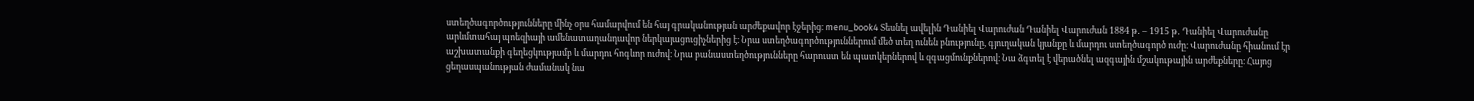ստեղծագործությունները մինչ օրս համարվում են հայ գրականության արժեքավոր էջերից։ menu_book4 Տեսնել ավելին Դանիել Վարուժան Դանիել Վարուժան 1884 թ․ – 1915 թ․ Դանիել Վարուժանը արևմտահայ պոեզիայի ամենատաղանդավոր ներկայացուցիչներից է։ Նրա ստեղծագործություններում մեծ տեղ ունեն բնությունը, գյուղական կյանքը և մարդու ստեղծագործ ուժը։ Վարուժանը հիանում էր աշխատանքի գեղեցկությամբ և մարդու հոգևոր ուժով։ Նրա բանաստեղծությունները հարուստ են պատկերներով և զգացմունքներով։ Նա ձգտել է վերածնել ազգային մշակութային արժեքները։ Հայոց ցեղասպանության ժամանակ նա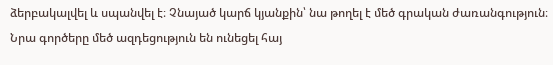ձերբակալվել և սպանվել է։ Չնայած կարճ կյանքին՝ նա թողել է մեծ գրական ժառանգություն։ Նրա գործերը մեծ ազդեցություն են ունեցել հայ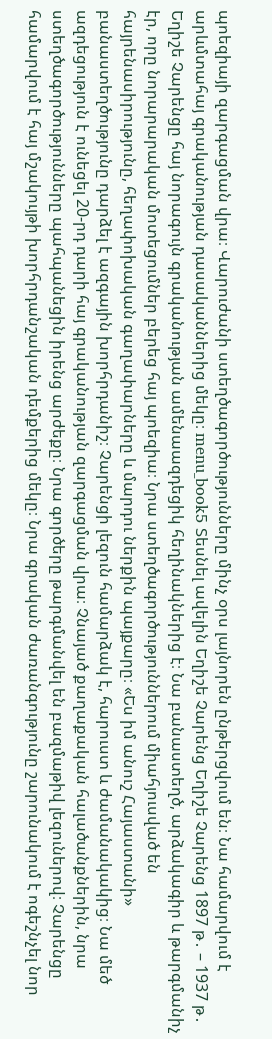պոեզիայի զարգացման վրա։ Վարուժանի ստեղծագործությունները մինչ օրս լայնորեն ընթերցվում են։ Նա համարվում է արևմտահայ գրականության դասականներից մեկը։ menu_book5 Տեսնել ավելին Եղիշե Չարենց Եղիշե Չարենց 1897 թ․ – 1937 թ․ Եղիշե Չարենցը հայ նորագույն գրականության ամենաազդեցիկ հեղինակներից է։ Նա բանաստեղծ, արձակագիր և թարգմանիչ էր, որը նորարարական մոտեցումներ բերեց հայ պոեզիա։ Նրա ստեղծագործություններում միահյուսված են հայրենասիրությունը, հեղափոխական գաղափարները և մարդու ներքին պայքարը։ «Ես իմ անուշ Հայաստանի» բանաստեղծությունը դարձել է ազգային խորհրդանիշ։ Չարենցի լեզուն համարձակ է, հարուստ և ժամանակակից։ Նա մեծ ազդեցություն է ունեցել 20-րդ դարի հայ գրականության զարգացման վրա։ Չնայած քաղաքական հալածանքներին, նրա ստեղծագործությունները պահպանեցին իրենց արժեքը։ Նրա գործերը թարգմանվել են բազմաթիվ լեզուներով։ Չարենցը համարվում է հայ մշակույթի խորհրդանշական դեմքերից մեկը։ Նրա գրական ժառանգությունը շարունակում է ոգեշնչել նոր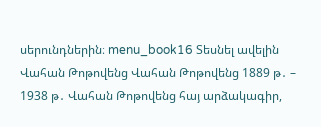սերունդներին։ menu_book16 Տեսնել ավելին Վահան Թոթովենց Վահան Թոթովենց 1889 թ․ – 1938 թ․ Վահան Թոթովենց հայ արձակագիր,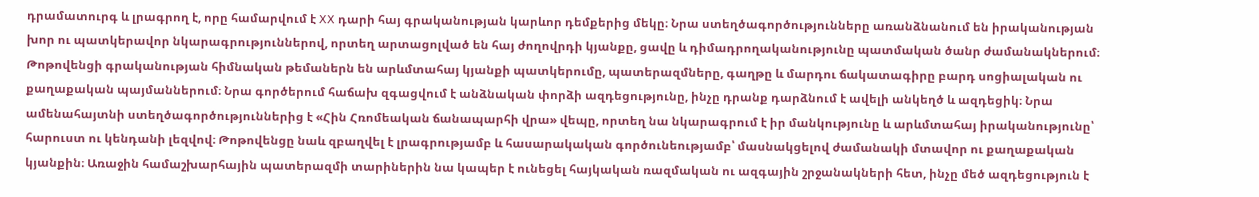դրամատուրգ և լրագրող է, որը համարվում է XX դարի հայ գրականության կարևոր դեմքերից մեկը։ Նրա ստեղծագործությունները առանձնանում են իրականության խոր ու պատկերավոր նկարագրություններով, որտեղ արտացոլված են հայ ժողովրդի կյանքը, ցավը և դիմադրողականությունը պատմական ծանր ժամանակներում։ Թոթովենցի գրականության հիմնական թեմաներն են արևմտահայ կյանքի պատկերումը, պատերազմները, գաղթը և մարդու ճակատագիրը բարդ սոցիալական ու քաղաքական պայմաններում։ Նրա գործերում հաճախ զգացվում է անձնական փորձի ազդեցությունը, ինչը դրանք դարձնում է ավելի անկեղծ և ազդեցիկ։ Նրա ամենահայտնի ստեղծագործություններից է «Հին Հռոմեական ճանապարհի վրա» վեպը, որտեղ նա նկարագրում է իր մանկությունը և արևմտահայ իրականությունը՝ հարուստ ու կենդանի լեզվով։ Թոթովենցը նաև զբաղվել է լրագրությամբ և հասարակական գործունեությամբ՝ մասնակցելով ժամանակի մտավոր ու քաղաքական կյանքին։ Առաջին համաշխարհային պատերազմի տարիներին նա կապեր է ունեցել հայկական ռազմական ու ազգային շրջանակների հետ, ինչը մեծ ազդեցություն է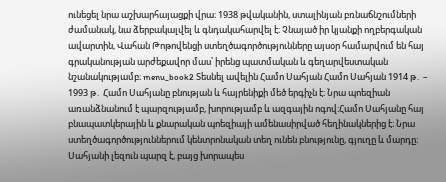ունեցել նրա աշխարհայացքի վրա։ 1938 թվականին, ստալինյան բռնաճնշումների ժամանակ, նա ձերբակալվել և գնդակահարվել է։ Չնայած իր կյանքի ողբերգական ավարտին, Վահան Թոթովենցի ստեղծագործությունները այսօր համարվում են հայ գրականության արժեքավոր մաս՝ իրենց պատմական և գեղարվեստական նշանակությամբ։ menu_book2 Տեսնել ավելին Համո Սահյան Համո Սահյան 1914 թ․ – 1993 թ․ Համո Սահյանը բնության և հայրենիքի մեծ երգիչն է։ Նրա պոեզիան առանձնանում է պարզությամբ, խորությամբ և ազգային ոգով։Համո Սահյանը հայ բնապատկերային և քնարական պոեզիայի ամենասիրված հեղինակներից է։ Նրա ստեղծագործություններում կենտրոնական տեղ ունեն բնությունը, գյուղը և մարդը։ Սահյանի լեզուն պարզ է, բայց խորապես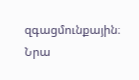զգացմունքային։ Նրա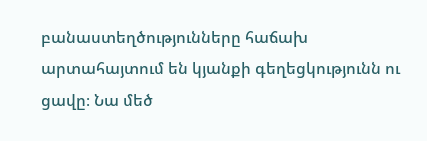բանաստեղծությունները հաճախ արտահայտում են կյանքի գեղեցկությունն ու ցավը։ Նա մեծ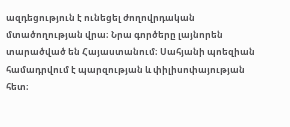ազդեցություն է ունեցել ժողովրդական մտածողության վրա։ Նրա գործերը լայնորեն տարածված են Հայաստանում։ Սահյանի պոեզիան համադրվում է պարզության և փիլիսոփայության հետ։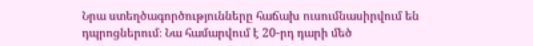Նրա ստեղծագործությունները հաճախ ուսումնասիրվում են դպրոցներում։ Նա համարվում է 20-րդ դարի մեծ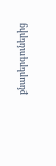քնարերգուներից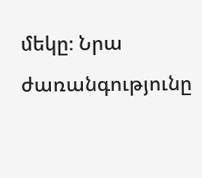մեկը։ Նրա ժառանգությունը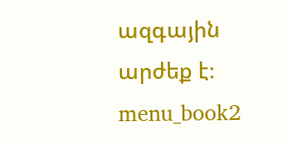ազգային արժեք է։ menu_book2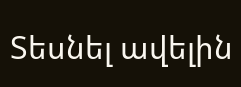Տեսնել ավելին